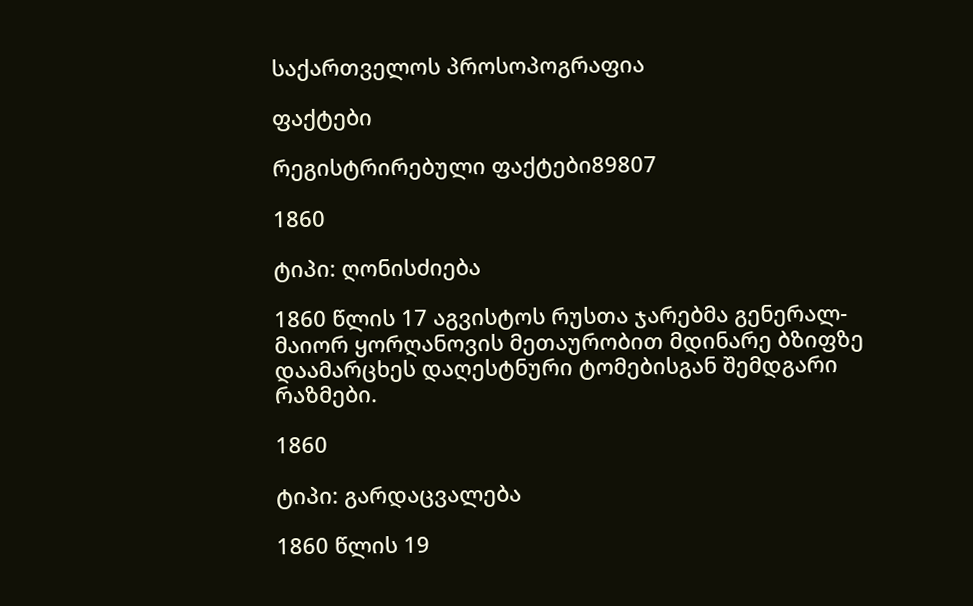საქართველოს პროსოპოგრაფია

ფაქტები

რეგისტრირებული ფაქტები89807

1860

ტიპი: ღონისძიება

1860 წლის 17 აგვისტოს რუსთა ჯარებმა გენერალ-მაიორ ყორღანოვის მეთაურობით მდინარე ბზიფზე დაამარცხეს დაღესტნური ტომებისგან შემდგარი რაზმები.

1860

ტიპი: გარდაცვალება

1860 წლის 19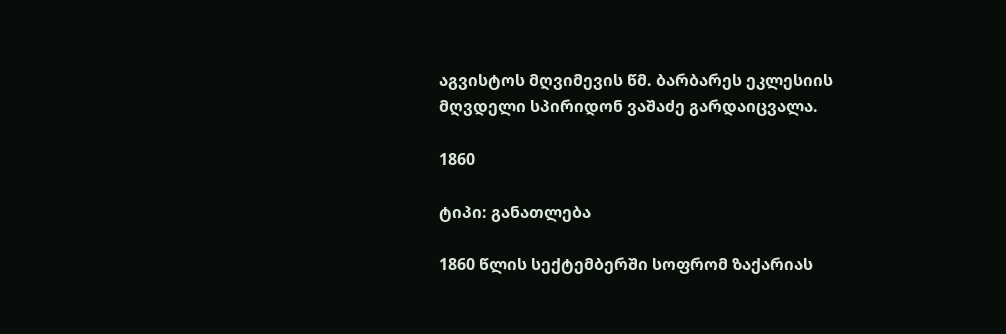აგვისტოს მღვიმევის წმ. ბარბარეს ეკლესიის მღვდელი სპირიდონ ვაშაძე გარდაიცვალა.

1860

ტიპი: განათლება

1860 წლის სექტემბერში სოფრომ ზაქარიას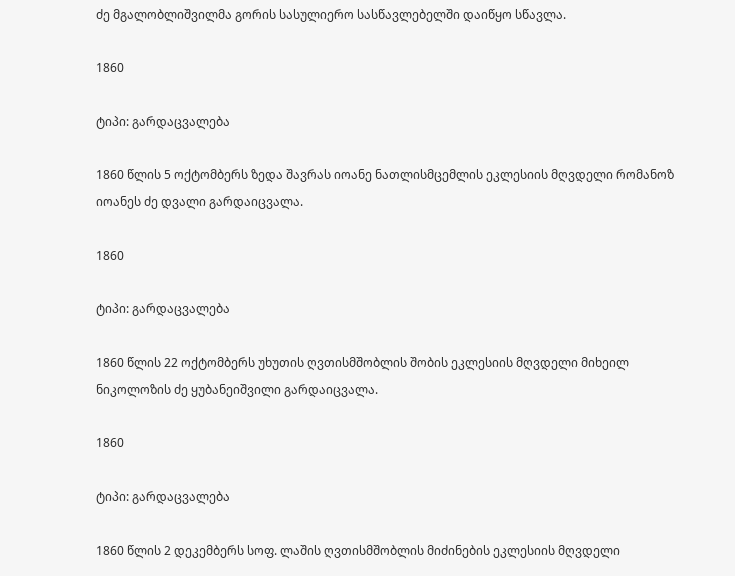ძე მგალობლიშვილმა გორის სასულიერო სასწავლებელში დაიწყო სწავლა.

1860

ტიპი: გარდაცვალება

1860 წლის 5 ოქტომბერს ზედა შავრას იოანე ნათლისმცემლის ეკლესიის მღვდელი რომანოზ იოანეს ძე დვალი გარდაიცვალა.

1860

ტიპი: გარდაცვალება

1860 წლის 22 ოქტომბერს უხუთის ღვთისმშობლის შობის ეკლესიის მღვდელი მიხეილ ნიკოლოზის ძე ყუბანეიშვილი გარდაიცვალა.

1860

ტიპი: გარდაცვალება

1860 წლის 2 დეკემბერს სოფ. ლაშის ღვთისმშობლის მიძინების ეკლესიის მღვდელი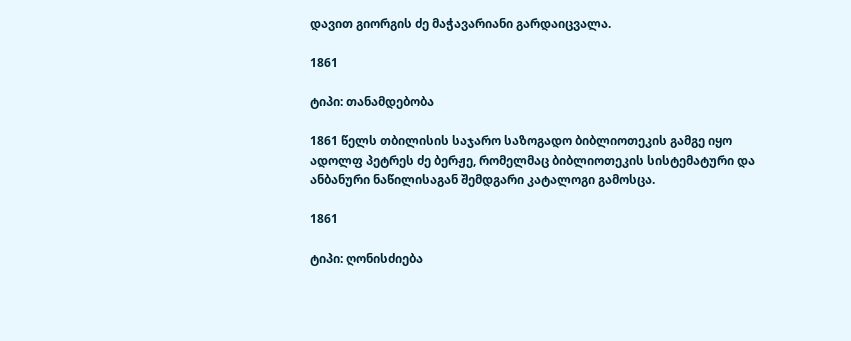დავით გიორგის ძე მაჭავარიანი გარდაიცვალა.

1861

ტიპი: თანამდებობა

1861 წელს თბილისის საჯარო საზოგადო ბიბლიოთეკის გამგე იყო ადოლფ პეტრეს ძე ბერჟე, რომელმაც ბიბლიოთეკის სისტემატური და ანბანური ნაწილისაგან შემდგარი კატალოგი გამოსცა.

1861

ტიპი: ღონისძიება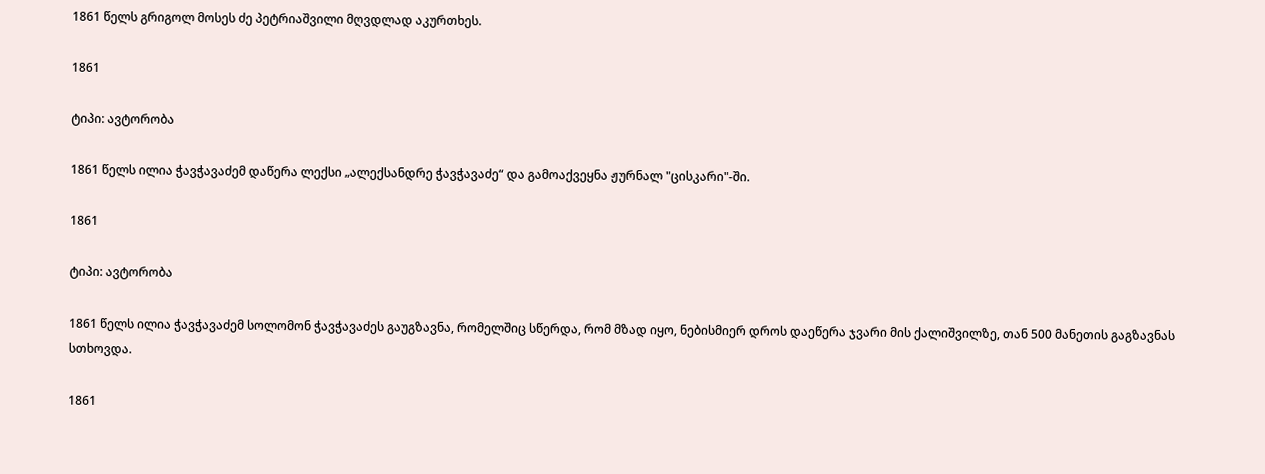1861 წელს გრიგოლ მოსეს ძე პეტრიაშვილი მღვდლად აკურთხეს.

1861

ტიპი: ავტორობა

1861 წელს ილია ჭავჭავაძემ დაწერა ლექსი „ალექსანდრე ჭავჭავაძე“ და გამოაქვეყნა ჟურნალ "ცისკარი"-ში.

1861

ტიპი: ავტორობა

1861 წელს ილია ჭავჭავაძემ სოლომონ ჭავჭავაძეს გაუგზავნა, რომელშიც სწერდა, რომ მზად იყო, ნებისმიერ დროს დაეწერა ჯვარი მის ქალიშვილზე, თან 500 მანეთის გაგზავნას სთხოვდა.

1861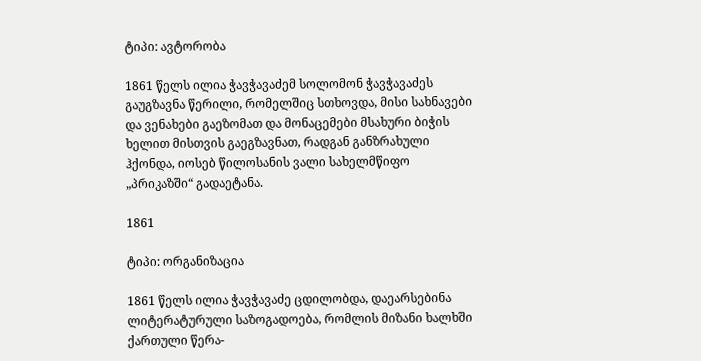ტიპი: ავტორობა

1861 წელს ილია ჭავჭავაძემ სოლომონ ჭავჭავაძეს გაუგზავნა წერილი, რომელშიც სთხოვდა, მისი სახნავები და ვენახები გაეზომათ და მონაცემები მსახური ბიჭის ხელით მისთვის გაეგზავნათ, რადგან განზრახული ჰქონდა, იოსებ წილოსანის ვალი სახელმწიფო „პრიკაზში“ გადაეტანა.

1861

ტიპი: ორგანიზაცია

1861 წელს ილია ჭავჭავაძე ცდილობდა, დაეარსებინა ლიტერატურული საზოგადოება, რომლის მიზანი ხალხში ქართული წერა-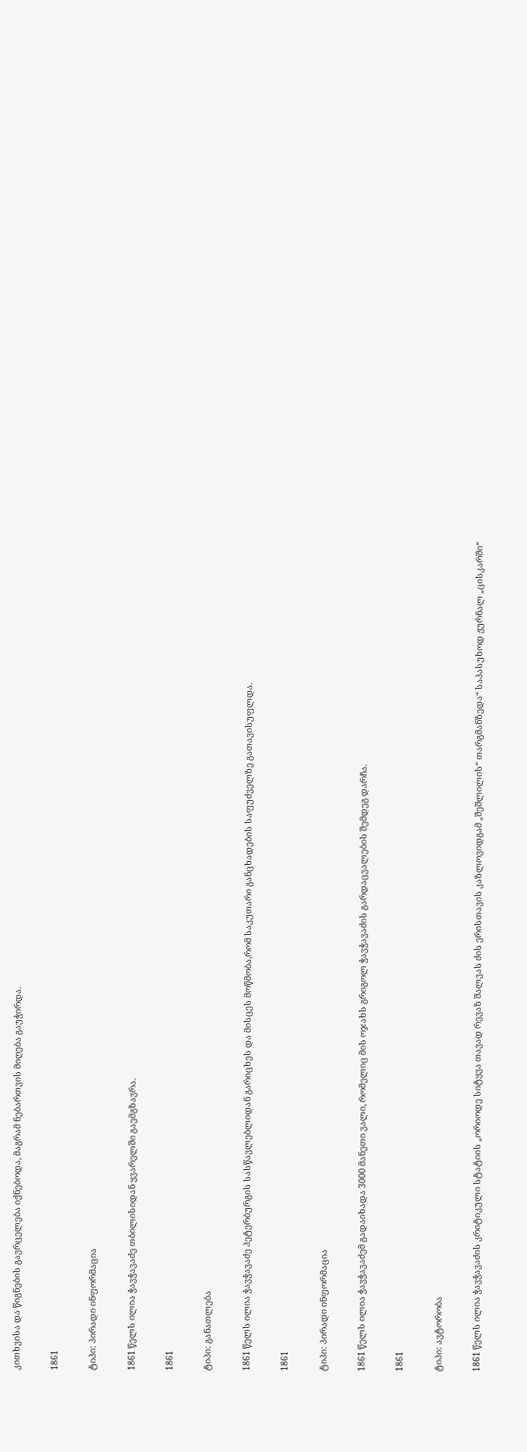კითხვისა და წიგნების გავრცელება იქნებოდა, მაგრამ ნებართვის მიღება გაუჭირდა.

1861

ტიპი: პირადი ინფორმაცია

1861 წელს ილია ჭავჭავაძე თბილისიდან ყვარელში გაემგზავრა.

1861

ტიპი: განათლება

1861 წელს ილია ჭავჭავაძე პეტერბურგის სასწავლებლიდან გარიცხეს და მისცეს მოწმობა,რომ საკუთარი განცხადების საფუძველზე გათავისუფლდა.

1861

ტიპი: პირადი ინფორმაცია

1861 წელს ილია ჭავჭავაძემ გადაიხადა 3000 მანეთი ვალი, რომელიც მის ოჯახს გრიგოლ ჭავჭავაძის გარდაცვალების შემდეგ დარჩა.

1861

ტიპი: ავტორობა

1861 წელს ილია ჭავჭავაძის კრიტიკული სტატიის „ორიოდე სიტყვა თავად რევაზ შალვას ძის ერისთავის კაზლოვიდგამ „შეშლილის“ თარგმანზედა“ საპასუხოდ ჟურნალ „ცისკარში“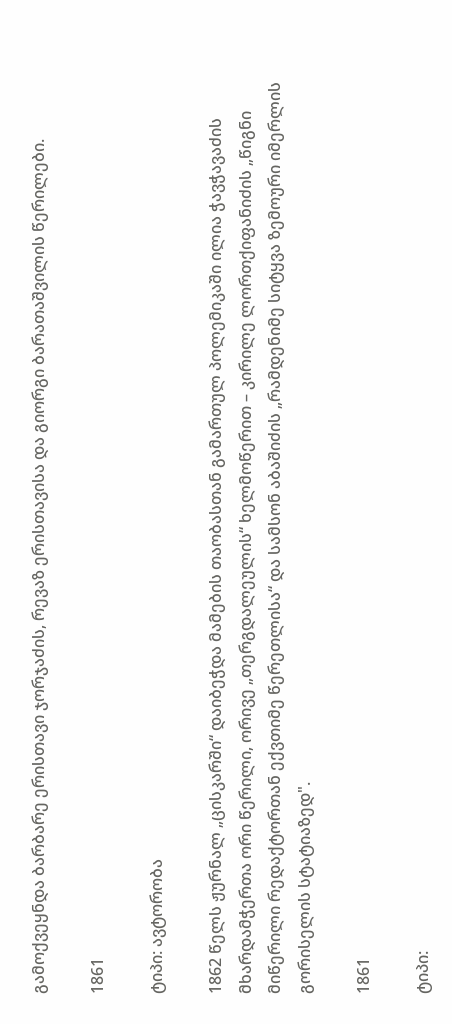გამოქვეყნდა ბარბარე ერისთავი ჯორჯაძის, რევაზ ერისთავისა და გიორგი ბარათაშვილის წერილები.

1861

ტიპი: ავტორობა

1862 წელს ჟურნალ „ცისკარში“ დაიბეჭდა მამების თაობასთან გამართულ პოლემიკაში ილია ჭავჭავაძის მხარდამჭერთა ორი წერილი, ორივე „თერგდალეულის“ ხელმოწერით – კირილე ლორთქიფანიძის „წიგნი მიწერილი რედაქტორთან ექვთიმე წერეთლისა“ და სამსონ აბაშიძის „რამდენიმე სიტყვა ზემოური იმერლის გორისელის სტატიაზედ".

1861

ტიპი: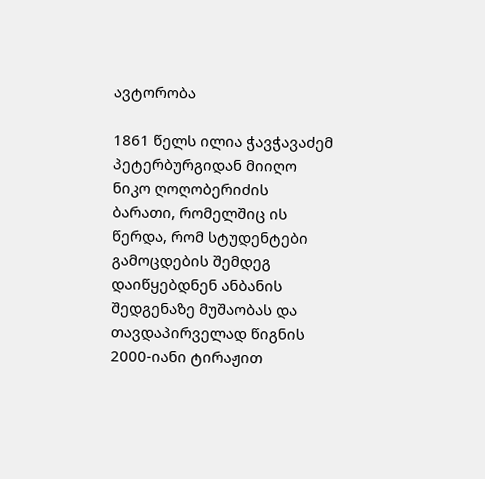ავტორობა

1861 წელს ილია ჭავჭავაძემ პეტერბურგიდან მიიღო ნიკო ღოღობერიძის ბარათი, რომელშიც ის წერდა, რომ სტუდენტები გამოცდების შემდეგ დაიწყებდნენ ანბანის შედგენაზე მუშაობას და თავდაპირველად წიგნის 2000-იანი ტირაჟით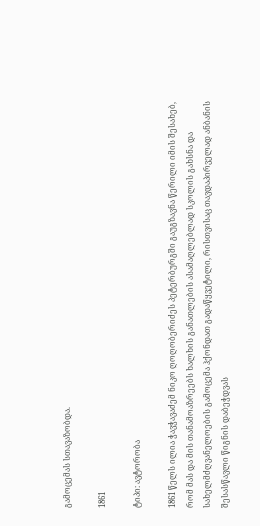გამოცემას სთავაზობდა.

1861

ტიპი: ავტორობა

1861 წელს ილია ჭავჭავაძემ ნიკო ღოღობერიძეს პეტერბურგში გაუგზავნა წერილი იმის შესახებ, რომ მას და მის თანამოაზრეებს ხალხის განათლების ასამაღლებლად სკოლის გახსნა და სახელმძღვანელოების გამოცემა ჰქონდათ გადაწყვეტილი, რისთვისაც თავდაპირველად ანბანის შესასწავლი წიგნის დაბეჭდვას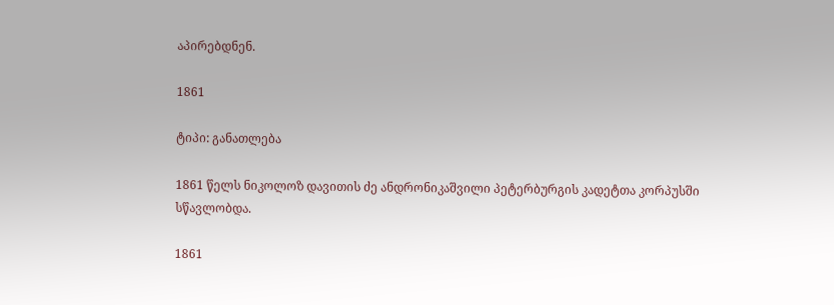აპირებდნენ.

1861

ტიპი: განათლება

1861 წელს ნიკოლოზ დავითის ძე ანდრონიკაშვილი პეტერბურგის კადეტთა კორპუსში სწავლობდა.

1861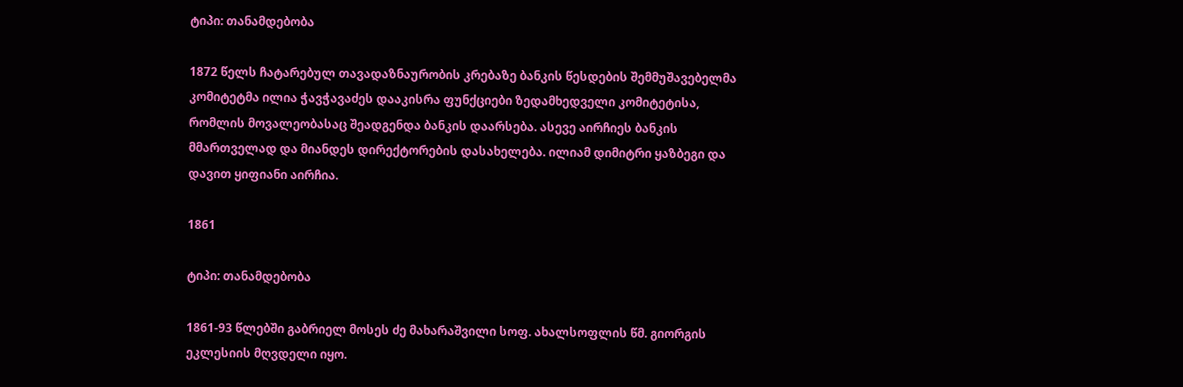ტიპი: თანამდებობა

1872 წელს ჩატარებულ თავადაზნაურობის კრებაზე ბანკის წესდების შემმუშავებელმა კომიტეტმა ილია ჭავჭავაძეს დააკისრა ფუნქციები ზედამხედველი კომიტეტისა, რომლის მოვალეობასაც შეადგენდა ბანკის დაარსება. ასევე აირჩიეს ბანკის მმართველად და მიანდეს დირექტორების დასახელება. ილიამ დიმიტრი ყაზბეგი და დავით ყიფიანი აირჩია.

1861

ტიპი: თანამდებობა

1861-93 წლებში გაბრიელ მოსეს ძე მახარაშვილი სოფ. ახალსოფლის წმ. გიორგის ეკლესიის მღვდელი იყო.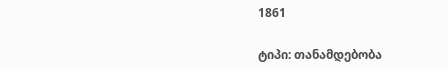1861

ტიპი: თანამდებობა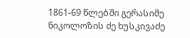1861-69 წლებში გერასიმე ნიკოლოზის ძე ხუსკივაძე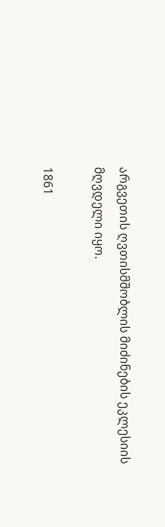არგვეთის ღვთისმშობლის მიძინების ეკლესიის მღვდელი იყო.

1861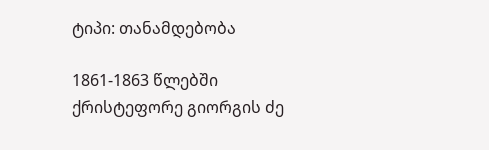ტიპი: თანამდებობა

1861-1863 წლებში ქრისტეფორე გიორგის ძე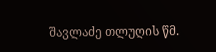შავლაძე თლუღის წმ.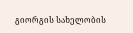გიორგის სახელობის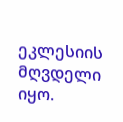ეკლესიის მღვდელი იყო.